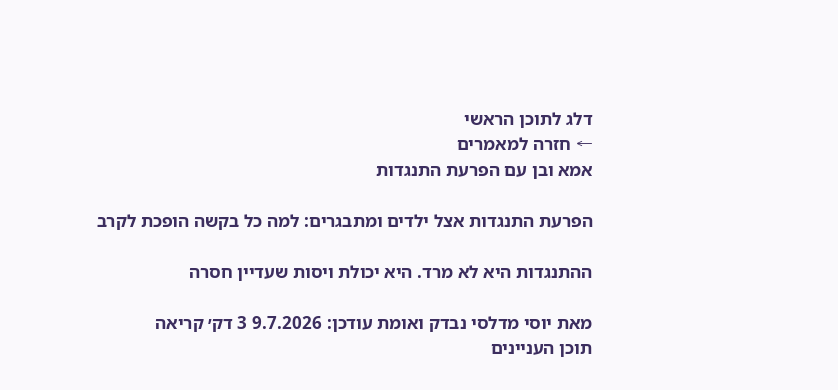דלג לתוכן הראשי
← חזרה למאמרים
אמא ובן עם הפרעת התנגדות

הפרעת התנגדות אצל ילדים ומתבגרים: למה כל בקשה הופכת לקרב

ההתנגדות היא לא מרד. היא יכולת ויסות שעדיין חסרה

מאת יוסי מדלסי נבדק ואומת עודכן: 9.7.2026 3 דק׳ קריאה
תוכן העניינים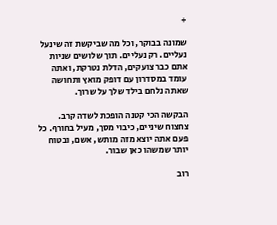+

שמונה בבוקר, וכל מה שביקשת זה שינעל נעליים. רק נעליים. תוך שלושים שניות אתם כבר צועקים, הדלת נטרקת, ואתה עומד במסדרון עם דופק מואץ ותחושה שאתה נלחם בילד שלך על שרוך.

הבקשה הכי קטנה הופכת לשדה קרב. צחצוח שיניים, כיבוי מסך, מעיל בחורף. כל פעם אתה יוצא מזה מותש, אשם, ובטוח יותר שמשהו כאן שבור.

רוב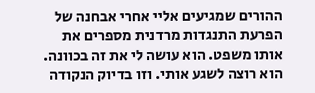ההורים שמגיעים אליי אחרי אבחנה של הפרעת התנגדות מרדנית מספרים את אותו משפט. הוא עושה לי את זה בכוונה. הוא רוצה לשגע אותי. וזו בדיוק הנקודה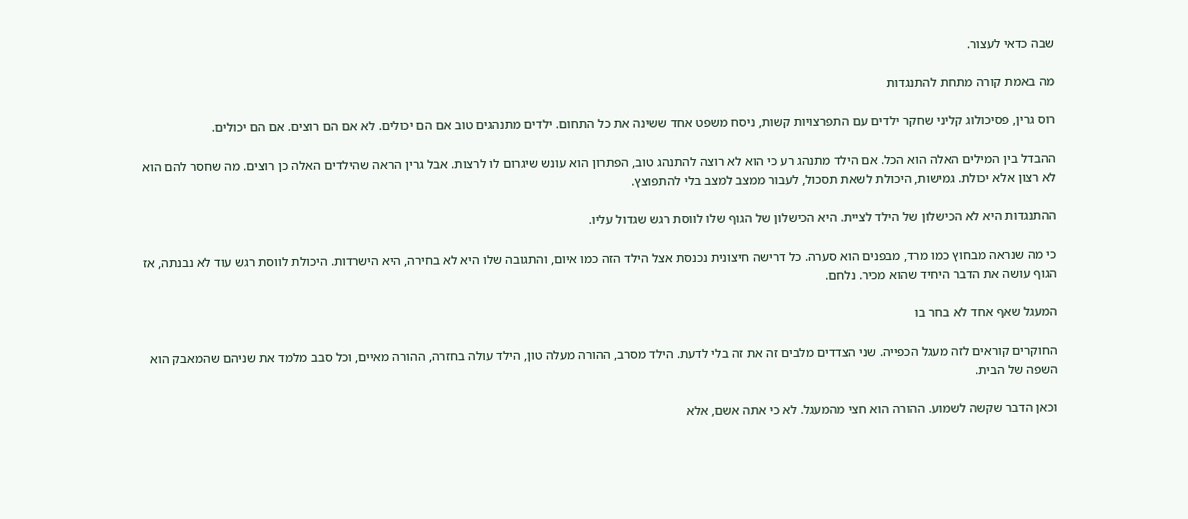שבה כדאי לעצור.

מה באמת קורה מתחת להתנגדות

רוס גרין, פסיכולוג קליני שחקר ילדים עם התפרצויות קשות, ניסח משפט אחד ששינה את כל התחום. ילדים מתנהגים טוב אם הם יכולים. לא אם הם רוצים. אם הם יכולים.

ההבדל בין המילים האלה הוא הכל. אם הילד מתנהג רע כי הוא לא רוצה להתנהג טוב, הפתרון הוא עונש שיגרום לו לרצות. אבל גרין הראה שהילדים האלה כן רוצים. מה שחסר להם הוא לא רצון אלא יכולת. גמישות, היכולת לשאת תסכול, לעבור ממצב למצב בלי להתפוצץ.

ההתנגדות היא לא הכישלון של הילד לציית. היא הכישלון של הגוף שלו לווסת רגש שגדול עליו.

כי מה שנראה מבחוץ כמו מרד, מבפנים הוא סערה. כל דרישה חיצונית נכנסת אצל הילד הזה כמו איום, והתגובה שלו היא לא בחירה, היא הישרדות. היכולת לווסת רגש עוד לא נבנתה, אז הגוף עושה את הדבר היחיד שהוא מכיר. נלחם.

המעגל שאף אחד לא בחר בו

החוקרים קוראים לזה מעגל הכפייה. שני הצדדים מלבים זה את זה בלי לדעת. הילד מסרב, ההורה מעלה טון, הילד עולה בחזרה, ההורה מאיים, וכל סבב מלמד את שניהם שהמאבק הוא השפה של הבית.

וכאן הדבר שקשה לשמוע. ההורה הוא חצי מהמעגל. לא כי אתה אשם, אלא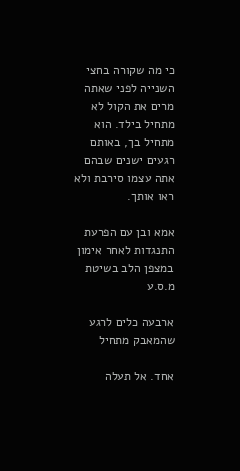כי מה שקורה בחצי השנייה לפני שאתה מרים את הקול לא מתחיל בילד. הוא מתחיל בך, באותם רגעים ישנים שבהם אתה עצמו סירבת ולא ראו אותך.

אמא ובן עם הפרעת התנגדות לאחר אימון במצפן הלב בשיטת מ.ס.ע

ארבעה כלים לרגע שהמאבק מתחיל

אחד. אל תעלה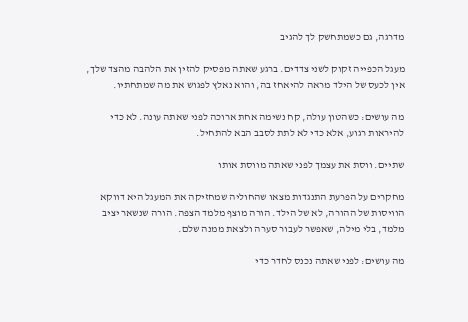מדרגה, גם כשמתחשק לך להגיב

מעגל הכפייה זקוק לשני צדדים. ברגע שאתה מפסיק להזין את הלהבה מהצד שלך, אין לכעס של הילד מראה להיאחז בה, והוא נאלץ לפגוש את מה שמתחתיו.

מה עושים: כשהטון עולה, קח נשימה אחת ארוכה לפני שאתה עונה. לא כדי להיראות רגוע, אלא כדי לא לתת לסבב הבא להתחיל.

שתיים. ווסת את עצמך לפני שאתה מווסת אותו

מחקרים על הפרעת התנגדות מצאו שהחוליה שמחזיקה את המעגל היא דווקא הוויסות של ההורה, לא של הילד. הורה מוצף מלמד הצפה. הורה שנשאר יציב מלמד, בלי מילה, שאפשר לעבור סערה ולצאת ממנה שלם.

מה עושים: לפני שאתה נכנס לחדר כדי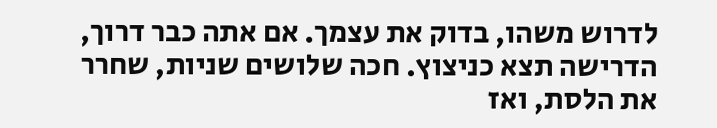לדרוש משהו, בדוק את עצמך. אם אתה כבר דרוך, הדרישה תצא כניצוץ. חכה שלושים שניות, שחרר את הלסת, ואז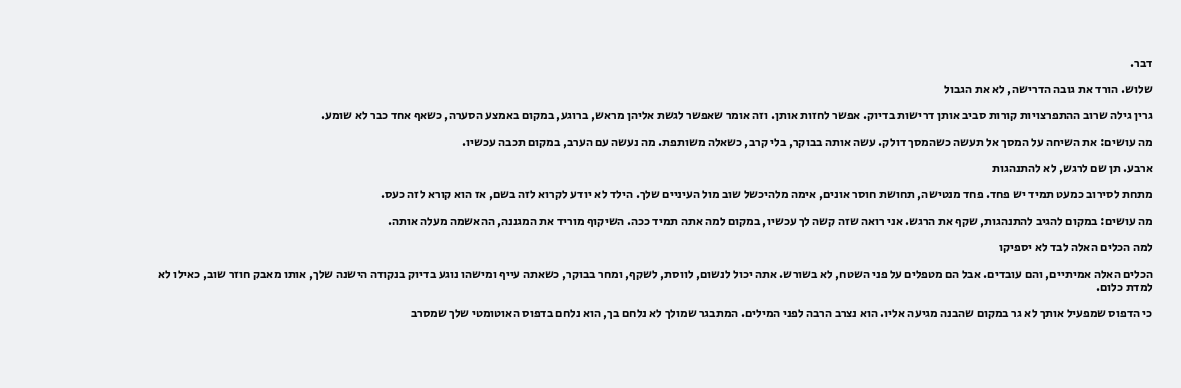דבר.

שלוש. הורד את גובה הדרישה, לא את הגבול

גרין גילה שרוב ההתפרצויות קורות סביב אותן דרישות בדיוק. אפשר לחזות אותן. וזה אומר שאפשר לגשת אליהן מראש, ברוגע, במקום באמצע הסערה, כשאף אחד כבר לא שומע.

מה עושים: את השיחה על המסך אל תעשה כשהמסך דולק. עשה אותה בבוקר, בלי קרב, כשאלה משותפת. מה נעשה עם הערב, במקום תכבה עכשיו.

ארבע. תן שם לרגש, לא להתנהגות

מתחת לסירוב כמעט תמיד יש פחד. פחד מנטישה, תחושת חוסר אונים, אימה מלהיכשל שוב מול העיניים שלך. הילד לא יודע לקרוא לזה בשם, אז הוא קורא לזה כעס.

מה עושים: במקום להגיב להתנהגות, שקף את הרגש. אני רואה שזה קשה לך עכשיו, במקום למה אתה תמיד ככה. השיקוף מוריד את המגננה, ההאשמה מעלה אותה.

למה הכלים האלה לבד לא יספיקו

הכלים האלה אמיתיים, והם עובדים. אבל הם מטפלים על פני השטח, לא בשורש. אתה יכול לנשום, לווסת, לשקף, ומחר בבוקר, כשאתה עייף ומישהו נוגע בדיוק בנקודה הישנה שלך, אותו מאבק חוזר שוב, כאילו לא למדת כלום.

כי הדפוס שמפעיל אותך לא גר במקום שהבנה מגיעה אליו. הוא נצרב הרבה לפני המילים. המתבגר שמולך לא נלחם בך, הוא נלחם בדפוס האוטומטי שלך שמסרב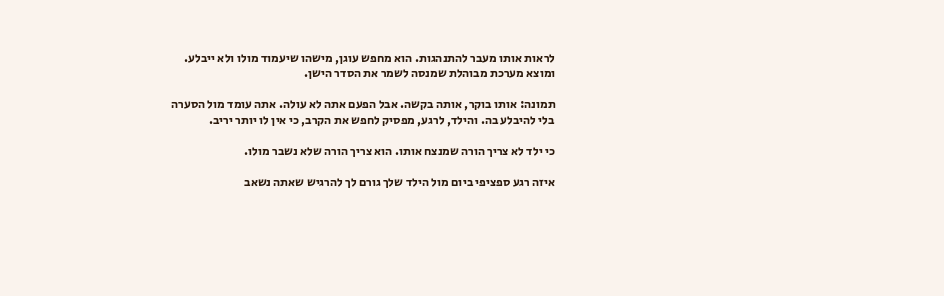לראות אותו מעבר להתנהגות. הוא מחפש עוגן, מישהו שיעמוד מולו ולא ייבלע. ומוצא מערכת מבוהלת שמנסה לשמר את הסדר הישן.

תמונה: אותו בוקר, אותה בקשה. אבל הפעם אתה לא עולה. אתה עומד מול הסערה בלי להיבלע בה. והילד, לרגע, מפסיק לחפש את הקרב, כי אין לו יותר יריב.

כי ילד לא צריך הורה שמנצח אותו. הוא צריך הורה שלא נשבר מולו.

איזה רגע ספציפי ביום מול הילד שלך גורם לך להרגיש שאתה נשאב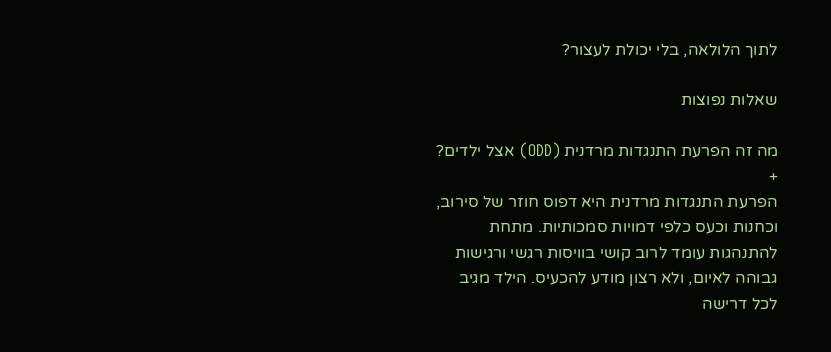לתוך הלולאה, בלי יכולת לעצור?

שאלות נפוצות

מה זה הפרעת התנגדות מרדנית (ODD) אצל ילדים? +
הפרעת התנגדות מרדנית היא דפוס חוזר של סירוב, וכחנות וכעס כלפי דמויות סמכותיות. מתחת להתנהגות עומד לרוב קושי בוויסות רגשי ורגישות גבוהה לאיום, ולא רצון מודע להכעיס. הילד מגיב לכל דרישה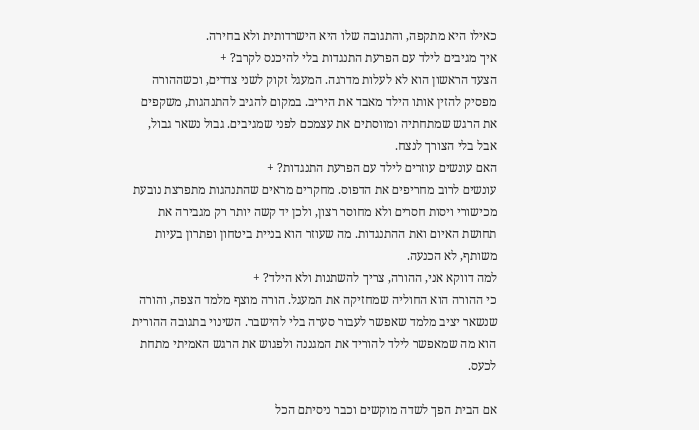כאילו היא מתקפה, והתגובה שלו היא הישרדותית ולא בחירה.
איך מגיבים לילד עם הפרעת התנגדות בלי להיכנס לקרב? +
הצעד הראשון הוא לא לעלות מדרגה. המעגל זקוק לשני צדדים, וכשההורה מפסיק להזין אותו הילד מאבד את היריב. במקום להגיב להתנהגות, משקפים את הרגש שמתחתיה ומווסתים את עצמכם לפני שמגיבים. גבול נשאר גבול, אבל בלי הצורך לנצח.
האם עונשים עוזרים לילד עם הפרעת התנגדות? +
עונשים לרוב מחריפים את הדפוס. מחקרים מראים שהתנהגות מתפרצת נובעת מכישורי ויסות חסרים ולא מחוסר רצון, ולכן יד קשה יותר רק מגבירה את תחושת האיום ואת ההתנגדות. מה שעוזר הוא בניית ביטחון ופתרון בעיות משותף, לא הכנעה.
למה דווקא אני, ההורה, צריך להשתנות ולא הילד? +
כי ההורה הוא החוליה שמחזיקה את המעגל. הורה מוצף מלמד הצפה, והורה שנשאר יציב מלמד שאפשר לעבור סערה בלי להישבר. השינוי בתגובה ההורית הוא מה שמאפשר לילד להוריד את המגננה ולפגוש את הרגש האמיתי מתחת לכעס.

אם הבית הפך לשדה מוקשים וכבר ניסיתם הכל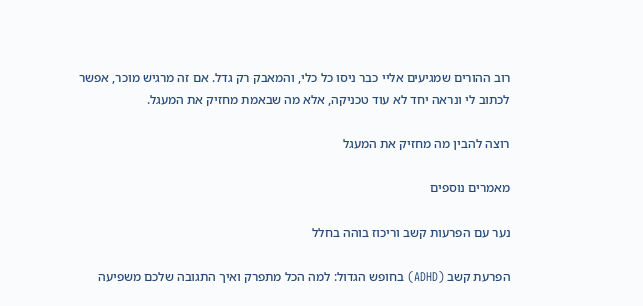רוב ההורים שמגיעים אליי כבר ניסו כל כלי, והמאבק רק גדל. אם זה מרגיש מוכר, אפשר לכתוב לי ונראה יחד לא עוד טכניקה, אלא מה שבאמת מחזיק את המעגל.

רוצה להבין מה מחזיק את המעגל

מאמרים נוספים

נער עם הפרעות קשב וריכוז בוהה בחלל

הפרעת קשב (ADHD) בחופש הגדול: למה הכל מתפרק ואיך התגובה שלכם משפיעה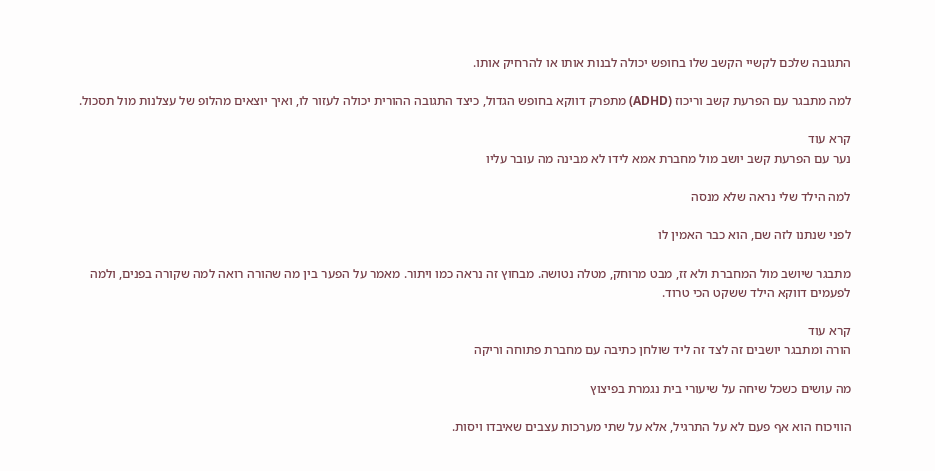התגובה שלכם לקשיי הקשב שלו בחופש יכולה לבנות אותו או להרחיק אותו.

למה מתבגר עם הפרעת קשב וריכוז (ADHD) מתפרק דווקא בחופש הגדול, כיצד התגובה ההורית יכולה לעזור לו, ואיך יוצאים מהלופ של עצלנות מול תסכול.

קרא עוד
נער עם הפרעת קשב יושב מול מחברת אמא לידו לא מבינה מה עובר עליו

למה הילד שלי נראה שלא מנסה

לפני שנתנו לזה שם, הוא כבר האמין לו

מתבגר שיושב מול המחברת ולא זז, מבט מרוחק, מטלה נטושה. מבחוץ זה נראה כמו ויתור. מאמר על הפער בין מה שהורה רואה למה שקורה בפנים, ולמה לפעמים דווקא הילד ששקט הכי טרוד.

קרא עוד
הורה ומתבגר יושבים זה לצד זה ליד שולחן כתיבה עם מחברת פתוחה וריקה

מה עושים כשכל שיחה על שיעורי בית נגמרת בפיצוץ

הוויכוח הוא אף פעם לא על התרגיל, אלא על שתי מערכות עצבים שאיבדו ויסות.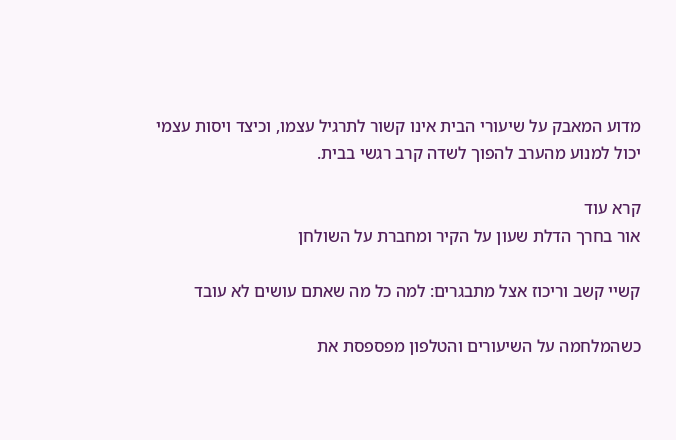מדוע המאבק על שיעורי הבית אינו קשור לתרגיל עצמו, וכיצד ויסות עצמי יכול למנוע מהערב להפוך לשדה קרב רגשי בבית.

קרא עוד
אור בחרך הדלת שעון על הקיר ומחברת על השולחן

קשיי קשב וריכוז אצל מתבגרים: למה כל מה שאתם עושים לא עובד

כשהמלחמה על השיעורים והטלפון מפספסת את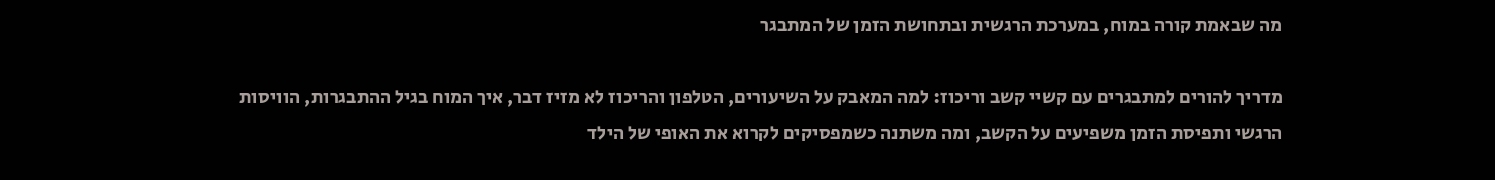מה שבאמת קורה במוח, במערכת הרגשית ובתחושת הזמן של המתבגר

מדריך להורים למתבגרים עם קשיי קשב וריכוז: למה המאבק על השיעורים, הטלפון והריכוז לא מזיז דבר, איך המוח בגיל ההתבגרות, הוויסות הרגשי ותפיסת הזמן משפיעים על הקשב, ומה משתנה כשמפסיקים לקרוא את האופי של הילד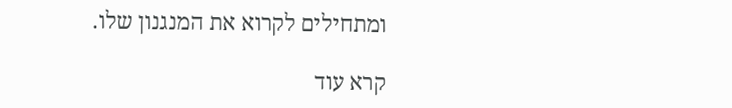ומתחילים לקרוא את המנגנון שלו.

קרא עוד